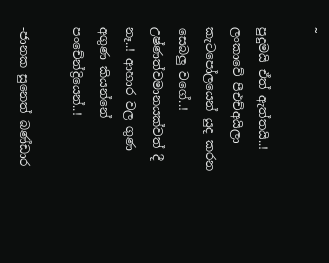~

පුදුමයි ඒත් ඇත්තයි..! ලංකාවේ පීඑච්අයිලා කැටපෝලයෙන් යුද කරන සෙබලු වගේ..! උෂ්ණත්වමානයක්වත් දී නෑ..! ආහාර වල ගුණ අගුණ කියන්නේ පංචේන්ද්‍රියෙන්..!

-ජානක සුනෙත් බණ්ඩාර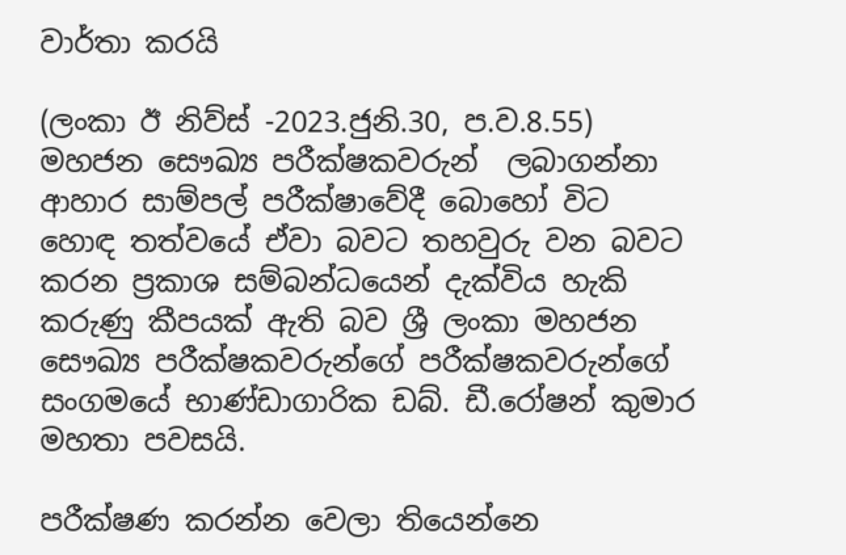වාර්තා කරයි

(ලංකා ඊ නිව්ස් -2023.ජුනි.30, ප.ව.8.55) මහජන සෞඛ්‍ය පරීක්ෂකවරුන්  ලබාගන්නා ආහාර සාම්පල් පරීක්ෂාවේදී බොහෝ විට හොඳ තත්වයේ ඒවා බවට තහවුරු වන බවට කරන ප්‍රකාශ සම්බන්ධයෙන් දැක්විය හැකි කරුණු කීපයක් ඇති බව ශ්‍රී ලංකා මහජන සෞඛ්‍ය පරීක්ෂකවරුන්ගේ පරීක්ෂකවරුන්ගේ  සංගමයේ භාණ්ඩාගාරික ඩබ්. ඩී.රෝෂන් කුමාර මහතා පවසයි.

පරීක්ෂණ කරන්න වෙලා තියෙන්නෙ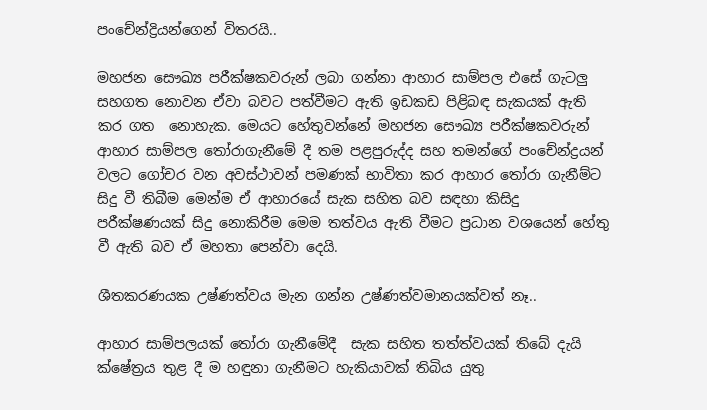පංචේන්ද්‍රියන්‌ගෙන් විතරයි..

මහජන සෞඛ්‍ය පරීක්ෂකවරුන් ලබා ගන්නා ආහාර සාම්පල එසේ ගැටලු සහගත නොවන ඒවා බවට පත්වීමට ඇති ඉඩකඩ පිළිබඳ සැකයක් ඇති කර ගත  නොහැක. මෙයට හේතුවන්නේ මහජන සෞඛ්‍ය පරීක්ෂකවරුන් ආහාර සාම්පල තෝරාගැනීමේ දී තම පළපුරුද්ද සහ තමන්ගේ පංචේන්ද්‍රයන් වලට ගෝචර වන අවස්ථාවන් පමණක් භාවිතා කර ආහාර තෝරා ගැනීම්ට සිදු වී තිබීම මෙන්ම ඒ ආහාරයේ සැක සහිත බව සඳහා කිසිදු පරීක්ෂණයක් සිදු නොකිරීම මෙම තත්වය ඇති වීමට ප්‍රධාන වශයෙන් හේතු වී ඇති බව ඒ මහතා පෙන්වා දෙයි.

ශීතකරණයක උෂ්ණත්වය මැන ගන්න උෂ්ණත්වමානයක්වත් නෑ..

ආහාර සාම්පලයක් තෝරා ගැනීමේදී  සැක සහිත තත්ත්වයක් තිබේ දැයි ක්ෂේත්‍රය තුළ දී ම හඳුනා ගැනීමට හැකියාවක් තිබිය යුතු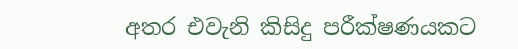අතර එවැනි කිසිදු පරීක්ෂණයකට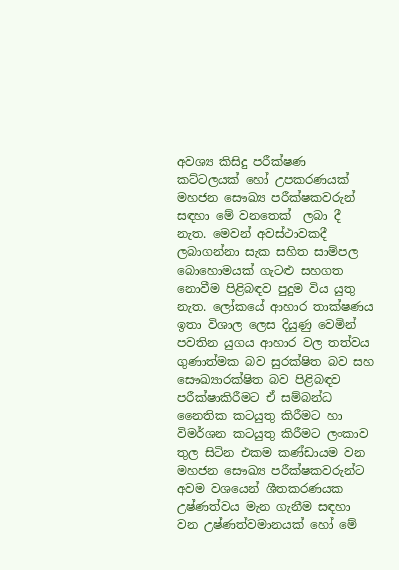අවශ්‍ය කිසිදු පරීක්ෂණ කට්ටලයක් හෝ උපකරණයක් මහජන සෞඛ්‍ය පරීක්ෂකවරුන් සඳහා මේ වනතෙක්  ලබා දී නැත. මෙවන් අවස්ථාවකදී ලබාගන්නා සැක සහිත සාම්පල බොහොමයක් ගැටළු සහගත නොවීම පිළිබඳව පුදුම විය යුතු නැත. ලෝකයේ ආහාර තාක්ෂණය ඉතා විශාල ලෙස දියුණු වෙමින් පවතින යුගය ආහාර වල තත්වය ගුණාත්මක බව සුරක්ෂිත බව සහ සෞඛ්‍යාරක්ෂිත බව පිළිබඳව පරීක්ෂාකිරීමට ඒ සම්බන්ධ නෛතික කටයුතු කිරීමට හා විමර්ශන කටයුතු කිරීමට ලංකාව තුල සිටින එකම කණ්ඩායම වන මහජන සෞඛ්‍ය පරීක්ෂකවරුන්ට අවම වශයෙන් ශීතකරණයක උෂ්ණත්වය මැන ගැනීම සඳහා වන උෂ්ණත්වමානයක් හෝ මේ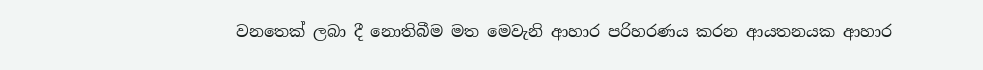වනතෙක් ලබා දී නොතිබීම මත මෙවැනි ආහාර පරිහරණය කරන ආයතනයක ආහාර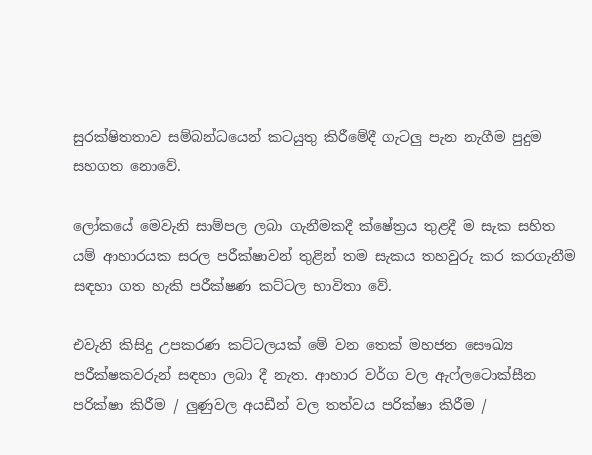සුරක්ෂිතතාව සම්බන්ධයෙන් කටයුතු කිරීමේදී ගැටලු පැන නැගීම පුදුම සහගත නොවේ.

ලෝකයේ මෙවැනි සාම්පල ලබා ගැනීමකදී ක්ෂේත්‍රය තුළදී ම සැක සහිත යම් ආහාරයක සරල පරීක්ෂාවන් තුළින් තම සැකය තහවුරු කර කරගැනීම සඳහා ගත හැකි පරීක්ෂණ කට්ටල භාවිතා වේ.

එවැනි කිසිදු උපකරණ කට්ටලයක් මේ වන තෙක් මහජන සෞඛ්‍ය පරීක්ෂකවරුන් සඳහා ලබා දී නැත. ආහාර වර්ග වල ඇෆ්ලටොක්සීන පරික්ෂා කිරීම / ලුණුවල අයඩීන් වල තත්වය පරික්ෂා කිරීම /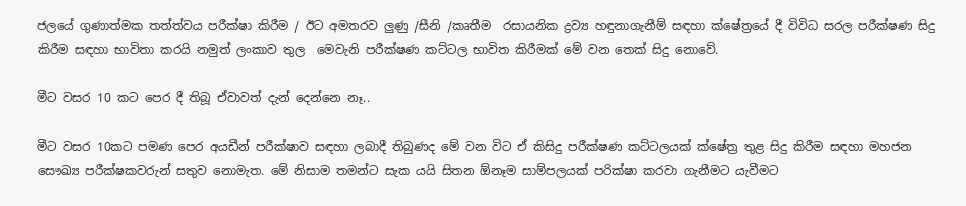ජලයේ ගුණාත්මක තත්ත්වය පරීක්ෂා කිරීම / ඊට අමතරව ලුණු /සීනි /කෘතීම  රසායනික ද්‍රව්‍ය හඳුනාගැනීම් සඳහා ක්ෂේත්‍රයේ දී විවිධ සරල පරීක්ෂණ සිදු කිරීම සඳහා භාවිතා කරයි නමුත් ලංකාව තුල  මෙවැනි පරීක්ෂණ කට්ටල භාවිත කිරීමක් මේ වන තෙක් සිදු නොවේ.

මීට වසර 10 කට පෙර දී තිබූ ඒවාවත් දැන් දෙන්නෙ නෑ..

මීට වසර 10කට පමණ පෙර අයඩීන් පරීක්ෂාව සඳහා ලබාදී තිබුණද මේ වන විට ඒ කිසිදු පරීක්ෂණ කට්ටලයක් ක්ෂේත්‍ර තුළ සිදු කිරීම සඳහා මහජන සෞඛ්‍ය පරීක්ෂකවරුන් සතුව නොමැත. මේ නිසාම තමන්ට සැක යයි සිතන ඕනෑම සාම්පලයක් පරික්ෂා කරවා ගැනීමට යැවීමට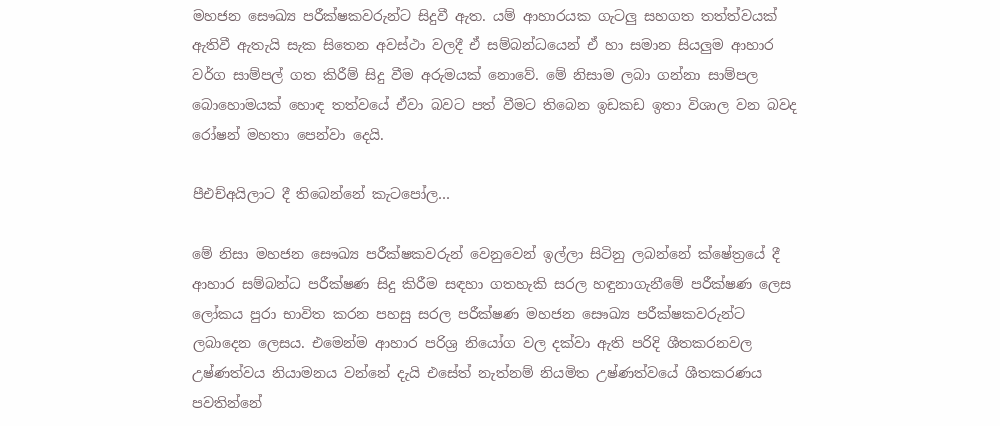මහජන සෞඛ්‍ය පරීක්ෂකවරුන්ට සිදුවී ඇත. යම් ආහාරයක ගැටලු සහගත තත්ත්වයක් ඇතිවී ඇතැයි සැක සිතෙන අවස්ථා වලදී ඒ සම්බන්ධයෙන් ඒ හා සමාන සියලුම ආහාර වර්ග සාම්පල් ගත කිරීම් සිදු වීම අරුමයක් නොවේ. මේ නිසාම ලබා ගන්නා සාම්පල බොහොමයක් හොඳ තත්වයේ ඒවා බවට පත් වීමට තිබෙන ඉඩකඩ ඉතා විශාල වන බවද රෝෂන් මහතා පෙන්වා දෙයි.

පීඑච්අයිලාට දී තිබෙන්නේ කැටපෝල…

මේ නිසා මහජන සෞඛ්‍ය පරීක්ෂකවරුන් වෙනුවෙන් ඉල්ලා සිටිනු ලබන්නේ ක්ෂේත්‍රයේ දී ආහාර සම්බන්ධ පරීක්ෂණ සිදු කිරීම සඳහා ගතහැකි සරල හඳුනාගැනීමේ පරීක්ෂණ ලෙස ලෝකය පුරා භාවිත කරන පහසු සරල පරීක්ෂණ මහජන සෞඛ්‍ය පරීක්ෂකවරුන්ට ලබාදෙන ලෙසය. එමෙන්ම ආහාර පරිශ්‍ර නියෝග වල දක්වා ඇති පරිදි ශීතකරනවල උෂ්ණත්වය නියාමනය වන්නේ දැයි එසේත් නැත්නම් නියමිත උෂ්ණත්වයේ ශීතකරණය පවතින්නේ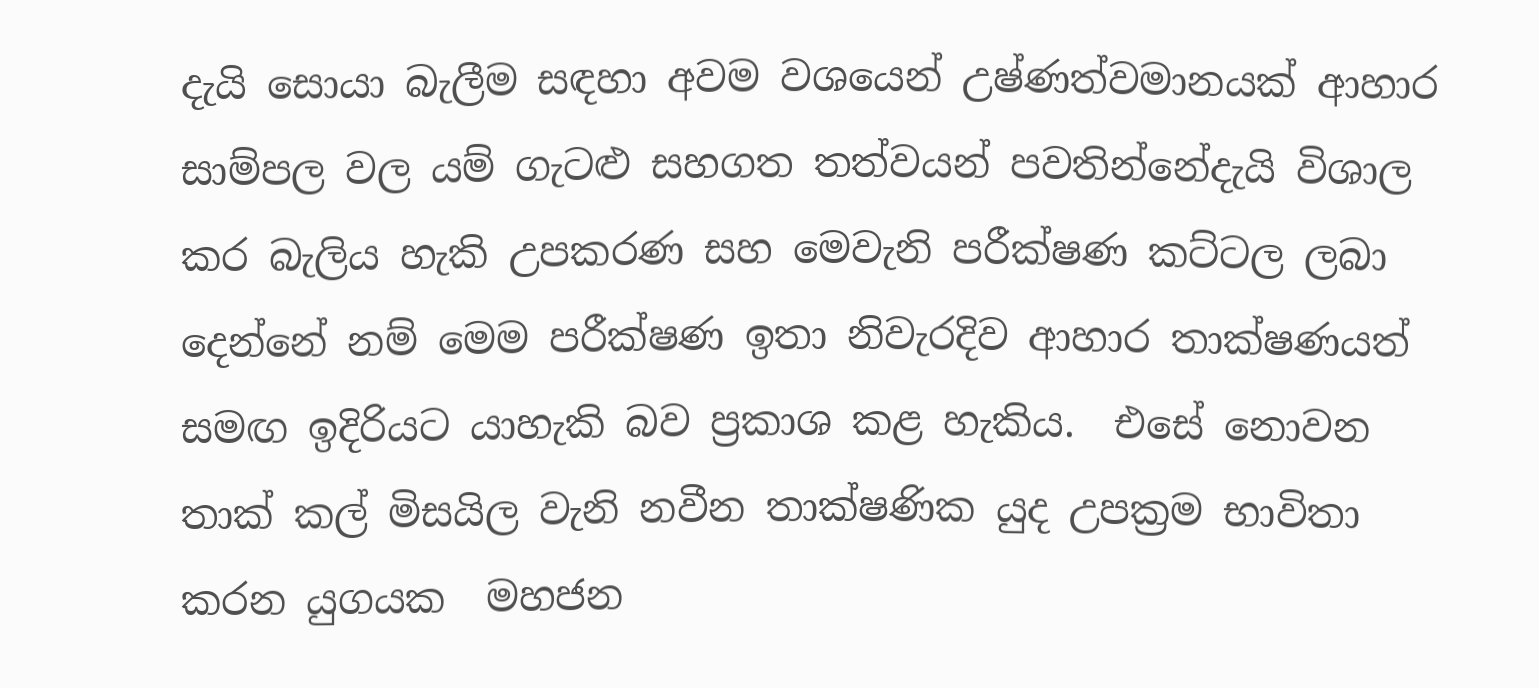දැයි සොයා බැලීම සඳහා අවම වශයෙන් උෂ්ණත්වමානයක් ආහාර සාම්පල වල යම් ගැටළු සහගත තත්වයන් පවතින්නේදැයි විශාල කර බැලිය හැකි උපකරණ සහ මෙවැනි පරීක්ෂණ කට්ටල ලබා දෙන්නේ නම් මෙම පරීක්ෂණ ඉතා නිවැරදිව ආහාර තාක්ෂණයත් සමඟ ඉදිරියට යාහැකි බව ප්‍රකාශ කළ හැකිය.  එසේ නොවන තාක් කල් මිසයිල වැනි නවීන තාක්ෂණික යුද උපක්‍රම භාවිතා කරන යුගයක  මහජන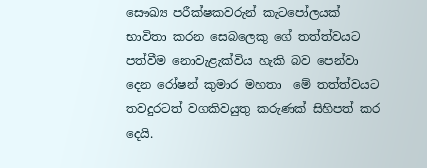සෞඛ්‍ය පරීක්ෂකවරුන් කැටපෝලයක් භාවිතා කරන සෙබලෙකු ගේ තත්ත්වයට පත්වීම නොවැළැක්විය හැකි බව පෙන්වා දෙන රෝෂන් කුමාර මහතා  මේ තත්ත්වයට තවදුරටත් වගකිවයුතු කරුණක් සිහිපත් කර දෙයි.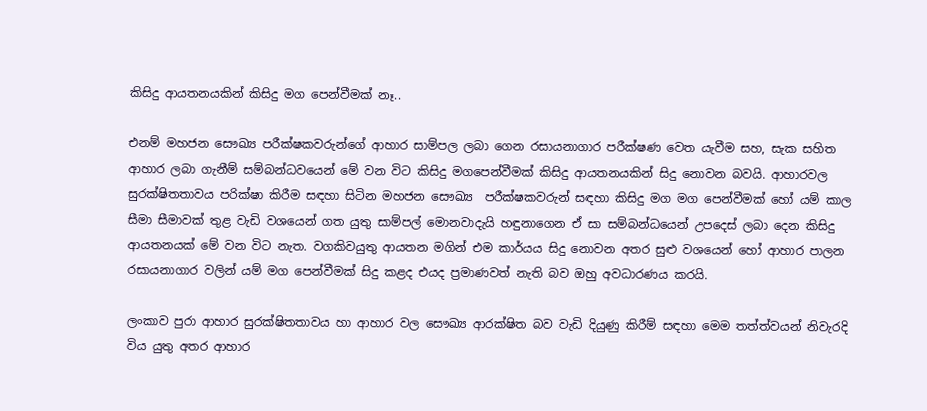කිසිදු ආයතනයකින් කිසිදු මග පෙන්වීමක් නෑ..

එනම් මහජන සෞඛ්‍ය පරීක්ෂකවරුන්ගේ ආහාර සාම්පල ලබා ගෙන රසායනාගාර පරීක්ෂණ වෙත යැවීම සහ, සැක සහිත ආහාර ලබා ගැනීම් සම්බන්ධවයෙන් මේ වන විට කිසිදු මගපෙන්වීමක් කිසිදු ආයතනයකින් සිදු නොවන බවයි. ආහාරවල සුරක්ෂිතතාවය පරික්ෂා කිරීම සඳහා සිටින මහජන සෞඛ්‍ය  පරීක්ෂකවරුන් සඳහා කිසිදු මග මග පෙන්වීමක් හෝ යම් කාල සීමා සීමාවක් තුළ වැඩි වශයෙන් ගත යුතු සාම්පල් මොනවාදැයි හඳුනාගෙන ඒ සා සම්බන්ධයෙන් උපදෙස් ලබා දෙන කිසිදු  ආයතනයක් මේ වන විට නැත. වගකිවයුතු ආයතන මගින් එම කාර්යය සිදු නොවන අතර සුළු වශයෙන් හෝ ආහාර පාලන රසායනාගාර වලින් යම් මග පෙන්වීමක් සිදු කළද එයද ප්‍රමාණවත් නැති බව ඔහු අවධාරණය කරයි.

ලංකාව පුරා ආහාර සුරක්ෂිතතාවය හා ආහාර වල සෞඛ්‍ය ආරක්ෂිත බව වැඩි දියුණු කිරීම් සඳහා මෙම තත්ත්වයන් නිවැරදි විය යුතු අතර ආහාර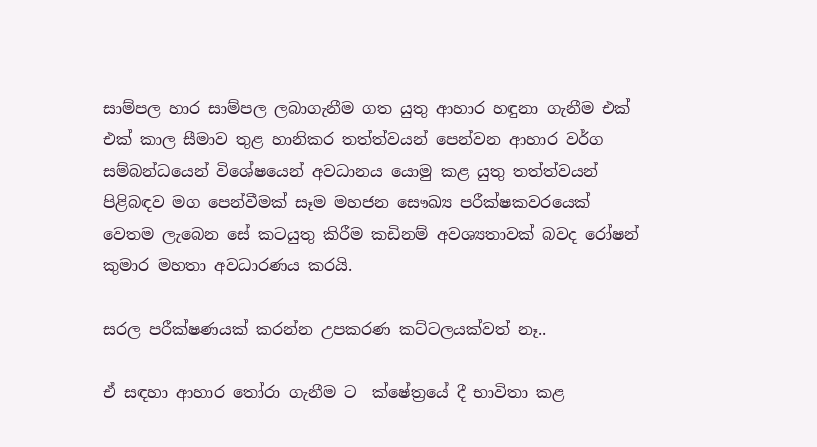සාම්පල හාර සාම්පල ලබාගැනීම ගත යුතු ආහාර හඳුනා ගැනීම එක් එක් කාල සීමාව තුළ හානිකර තත්ත්වයන් පෙන්වන ආහාර වර්ග සම්බන්ධයෙන් විශේෂයෙන් අවධානය යොමු කළ යුතු තත්ත්වයන් පිළිබඳව මග පෙන්වීමක් සෑම මහජන සෞඛ්‍ය පරීක්ෂකවරයෙක් වෙතම ලැබෙන සේ කටයුතු කිරීම කඩිනම් අවශ්‍යතාවක් බවද රෝෂන් කුමාර මහතා අවධාරණය කරයි.

සරල පරීක්ෂණයක් කරන්න උපකරණ කට්ටලයක්වත් නෑ..

ඒ සඳහා ආහාර තෝරා ගැනීම ට  ක්ෂේත්‍රයේ දී භාවිතා කළ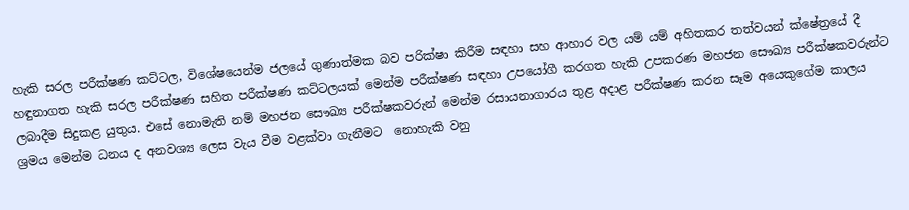හැකි සරල පරීක්ෂණ කට්ටල, විශේෂයෙන්ම ජලයේ ගුණාත්මක බව පරික්ෂා කිරීම සඳහා සහ ආහාර වල යම් යම් අහිතකර තත්වයන් ක්ෂේත්‍රයේ දී හඳුනාගත හැකි සරල පරීක්ෂණ සහිත පරීක්ෂණ කට්ටලයක් මෙන්ම පරීක්ෂණ සඳහා උපයෝගී කරගත හැකි උපකරණ මහජන සෞඛ්‍ය පරීක්ෂකවරුන්ට ලබාදීම සිදුකළ යුතුය. එසේ නොමැති නම් මහජන සෞඛ්‍ය පරීක්ෂකවරුන් මෙන්ම රසායනාගාරය තුළ අදාළ පරීක්ෂණ කරන සෑම අයෙකුගේම කාලය ශ්‍රමය මෙන්ම ධනය ද අනවශ්‍ය ලෙස වැය වීම වළක්වා ගැනීමට  නොහැකි වනු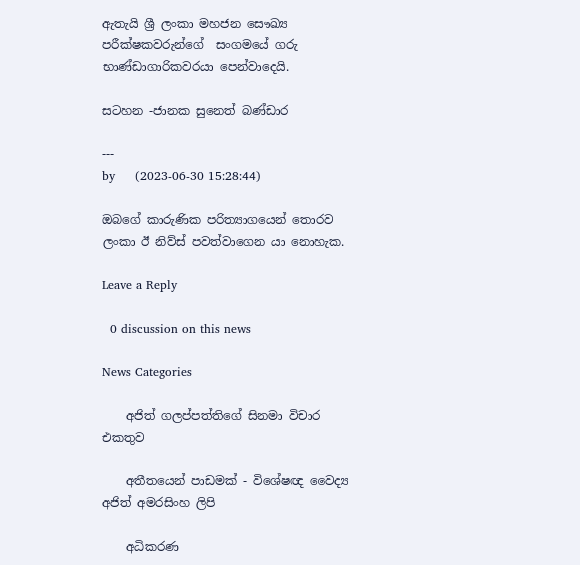ඇතැයි ශ්‍රී ලංකා මහජන සෞඛ්‍ය පරීක්ෂකවරුන්ගේ  සංගමයේ ගරු භාණ්ඩාගාරිකවරයා පෙන්වාදෙයි.

සටහන -ජානක සුනෙත් බණ්ඩාර

---
by     (2023-06-30 15:28:44)

ඔබගේ කාරුණික පරිත්‍යාගයෙන් තොරව ලංකා ඊ නිව්ස් පවත්වාගෙන යා නොහැක.

Leave a Reply

  0 discussion on this news

News Categories

    අජිත් ගලප්පත්තිගේ සිනමා විචාර එකතුව

    අතීතයෙන් පාඩමක් - විශේෂඥ වෛද්‍ය අජිත් අමරසිංහ ලිපි

    අධිකරණ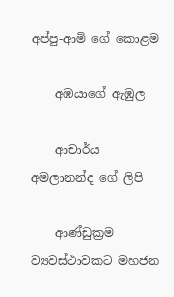අප්පු-ආමි ගේ ‌කොළම

    අඹයාගේ ඇඹුල

    ආචාර්ය අමලානන්ද ‌ගේ ලිපි

    ආණ්ඩුක්‍රම ව්‍යවස්ථාවකට මහජන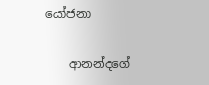යෝජනා

    ආනන්දගේ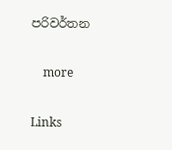පරිවර්තන

    more

Links